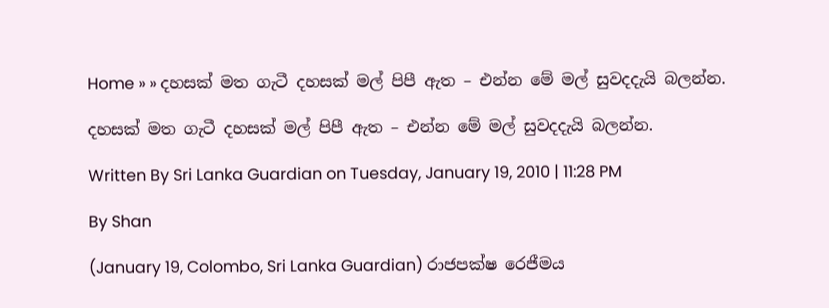Home » » දහසක් මත ගැටී දහසක් මල් පිපී ඇත – එන්න මේ මල් සුවදදැයි බලන්න.

දහසක් මත ගැටී දහසක් මල් පිපී ඇත – එන්න මේ මල් සුවදදැයි බලන්න.

Written By Sri Lanka Guardian on Tuesday, January 19, 2010 | 11:28 PM

By Shan

(January 19, Colombo, Sri Lanka Guardian) රාජපක්ෂ රෙජීමය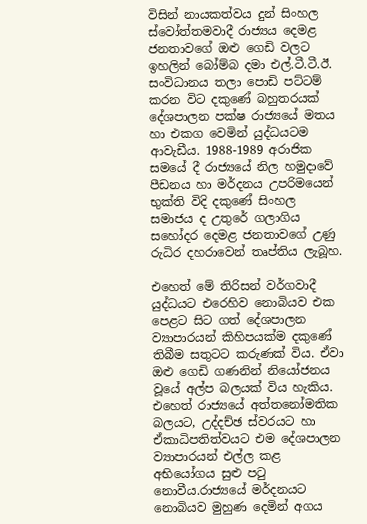විසින් නායකත්වය දුන් සිංහල ස්වෝත්තමවාදී රාජ්‍යය දෙමළ ජනතාවගේ ඔළු ගෙඩි වලට ඉහලින් බෝම්බ දමා එල්.ටී.ටී.ඊ. සංවිධානය තලා පොඩි පට්ටම් කරන විට දකුණේ බහුතරයක් දේශපාලන පක්ෂ රාජ්‍යයේ මතය හා එකග වෙමින් යුද්ධයටම ආවැඩීය. 1988-1989 අරාජික සමයේ දී රාජ්‍යයේ නිල හමුදාවේ පීඩනය හා මර්දනය උපරිමයෙන් භුක්ති විදි දකුණේ සිංහල සමාජය ද උතුරේ ගලාගිය සහෝදර දෙමළ ජනතාවගේ උණු රුධිර දහරාවෙන් තෘප්තිය ලැබූහ.

එහෙත් මේ තිරිසන් වර්ගවාදී යුද්ධයට එරෙහිව නොබියව එක පෙළට සිට ගත් දේශපාලන ව්‍යාපාරයන් කිහිපයක්ම දකුණේ තිබීම සතුටට කරුණක් විය. ඒවා ඔළු ගෙඩි ගණනින් නියෝජනය වූයේ අල්ප බලයක් විය හැකිය. එහෙත් රාජ්‍යයේ අත්තනෝමතික බලයට, උද්දච්ඡ ස්වරයට හා ඒකාධිපතිත්වයට එම දේශපාලන ව්‍යාපාරයන් එල්ල කළ අභියෝගය සුළු පටු නොවීය.රාජ්‍යයේ මර්දනයට නොබියව මුහුණ දෙමින් අගය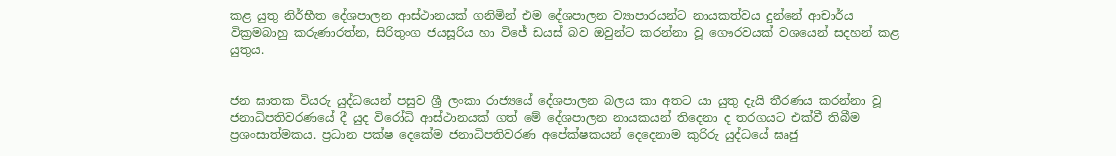කළ යුතු නිර්භීත දේශපාලන ආස්ථානයක් ගනිමින් එම දේශපාලන ව්‍යාපාරයන්ට නායකත්වය දුන්නේ ආචාර්ය වික්‍රමබාහු කරුණාරත්න, සිරිතුංග ජයසූරිය හා විජේ ඩයස් බව ඔවුන්ට කරන්නා වූ ගෞරවයක් වශයෙන් සදහන් කළ යුතුය.


ජන ඝාතක වියරු යුද්ධයෙන් පසුව ශ්‍රී ලංකා රාජ්‍යයේ දේශපාලන බලය කා අතට යා යුතු දැයි තීරණය කරන්නා වූ ජනාධිපතිවරණයේ දී යුද විරෝධි ආස්ථානයක් ගත් මේ දේශපාලන නායකයන් තිදෙනා ද තරගයට එක්වී තිබීම ප්‍රශංසාත්මකය. ප්‍රධාන පක්ෂ දෙකේම ජනාධිපතිවරණ අපේක්ෂකයන් දෙදෙනාම කුරිරු යුද්ධයේ ඝෘජු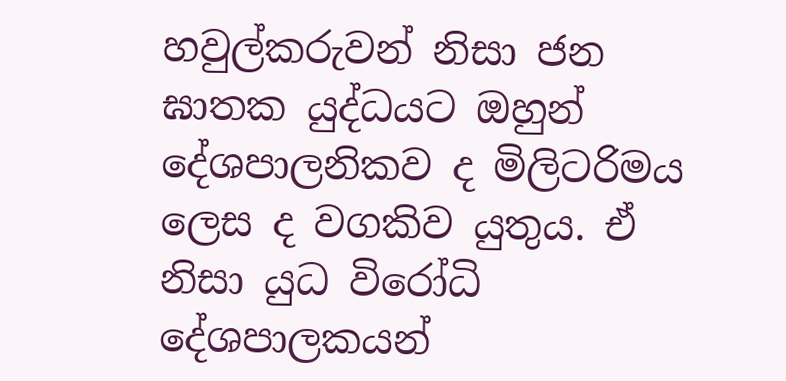හවුල්කරුවන් නිසා ජන ඝාතක යුද්ධයට ඔහුන් දේශපාලනිකව ද මිලිටරිමය ලෙස ද වගකිව යුතුය. ඒ නිසා යුධ විරෝධි දේශපාලකයන්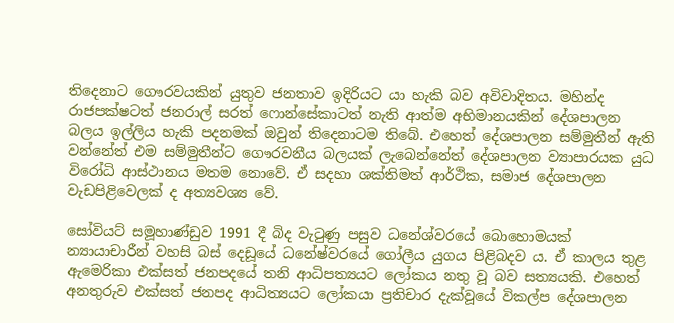තිදෙනාට ගෞරවයකින් යුතුව ජනතාව ඉදිරියට යා හැකි බව අවිවාදිතය. මහින්ද රාජපක්ෂටත් ජනරාල් සරත් ෆොන්සේකාටත් නැති ආත්ම අභිමානයකින් දේශපාලන බලය ඉල්ලිය හැකි පදනමක් ඔවුන් තිදෙනාටම තිබේ. එහෙත් දේශපාලන සම්මුතීන් ඇති වන්නේත් එම සම්මුතීන්ට ගෞරවනීය බලයක් ලැබෙන්නේත් දේශපාලන ව්‍යාපාරයක යුධ විරෝධි ආස්ථානය මතම නොවේ. ඒ සදහා ශක්තිමත් ආර්ථික, සමාජ දේශපාලන වැඩපිළිවෙලක් ද අත්‍යවශ්‍ය වේ.

සෝවියට් සමූහාණ්ඩුව 1991 දී බිද වැටුණු පසුව ධනේශ්වරයේ බොහොමයක් න්‍යායාචාරීන් වහසි බස් දෙඩූයේ ධනේෂ්වරයේ ගෝලීය යුගය පිළිබදව ය. ඒ කාලය තුළ ඇමෙරිකා එක්සත් ජනපදයේ තනි ආධිපත්‍යයට ලෝකය නතු වූ බව සත්‍යයකි. එහෙත් අනතුරුව එක්සත් ජනපද ආධිත්‍යයට ලෝකයා ප්‍රතිචාර දැක්වූයේ විකල්ප දේශපාලන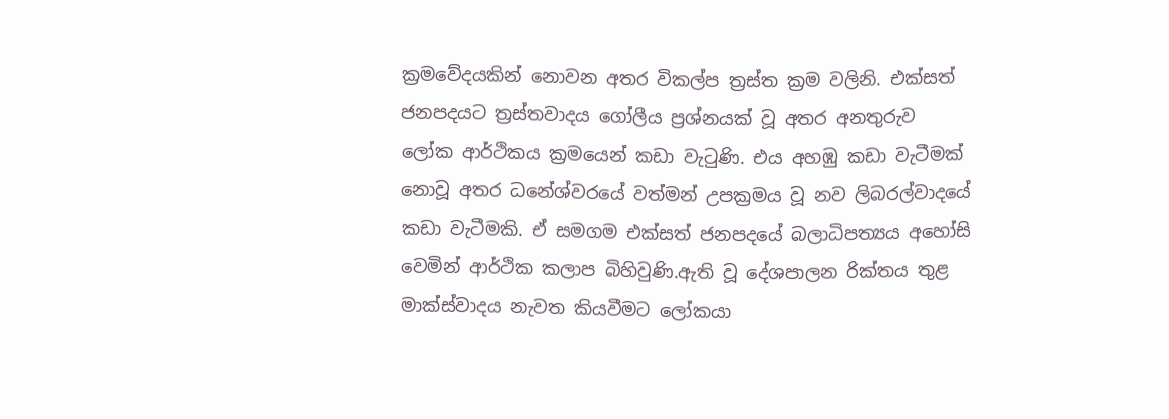ක්‍රමවේදයකින් නොවන අතර විකල්ප ත්‍රස්ත ක්‍රම වලිනි. එක්සත් ජනපදයට ත්‍රස්තවාදය ගෝලීය ප්‍රශ්නයක් වූ අතර අනතුරුව ලෝක ආර්ථිකය ක්‍රමයෙන් කඩා වැටුණි. එය අහඹු කඩා වැටීමක් නොවූ අතර ධනේශ්වරයේ වත්මන් උපක්‍රමය වූ නව ලිබරල්වාදයේ කඩා වැටීමකි. ඒ සමගම එක්සත් ජනපදයේ බලාධිපත්‍යය අහෝසි වෙමින් ආර්ථික කලාප බිහිවුණි.ඇති වූ දේශපාලන රික්තය තුළ මාක්ස්වාදය නැවත කියවීමට ලෝකයා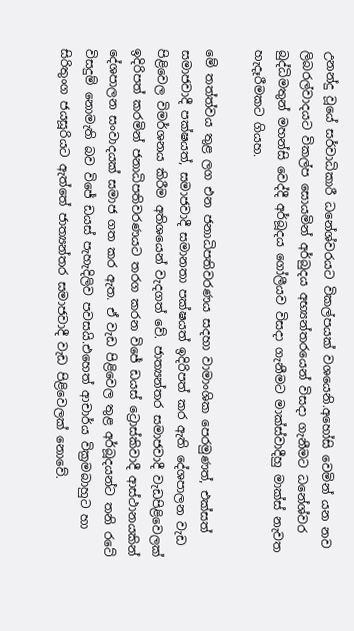උනන්දු වූයේ සර්වාධිකාරී ධනේශ්වරයට විකල්පයක් වශයෙනි.අහෝසි වෙමින් යන නව ලිබරල්වාදයට විකල්ප සොයමින් අර්බුදය අභ්‍යන්තරයෙන් විසදා ගැනීමට ධනේශ්වර බුද්ධිමතුන් මහන්සි වෙද්දී අර්බූදය ගෝලීයව විසදා ගැනීමට මාක්ස්වාදීහු මාක්ස් නැවත හැදෑරීමකට ගියහ.

මේ තත්ත්වය තුළ ලග එන ජනාධිපතිවරණය සදහා වාමාංශික පෙරමුණත්, එක්සත් සමාජවාදී පක්ෂයත්, සමාජවාදී සමානතා පක්ෂයත් ඉදිරිපත් කර ඇති දේශපාලන වැඩ පිළිවෙල විමර්ශනය කිරීම අතිශයෙන් වැදගත් වේ. ජාත්‍යන්තර සමාජවාදී වැඩපිළිවෙලක් ඉදිරිපත් කරමින් ජනාධිපතිවරණයට තරග කරන විජේ ඩයස් ට්‍රොස්කිවාදී ආස්ථානයකින් දේශපාලන සංවාදයක් සමාජ ගත කර ඇත. ඒ වැඩ පිළිවෙල තුළ අර්බූදයන්ට තනි රටේ විසදුම් නොමැති බව විජේ ඩයස් පැහැදිලිව පවසයි.එහෙත් ආචාර්ය වික්‍රමබාහුට හා සිරිතුංග ජයසූරියට ඇත්තේ ජාත්‍යන්තර සමාජවාදී වැඩ පිළිවෙලක් නොවේ.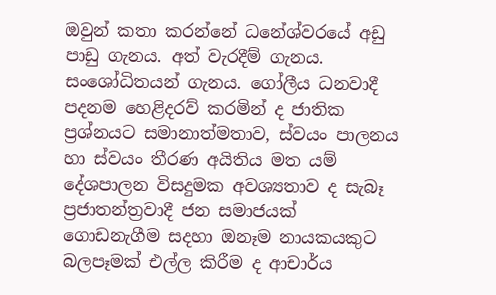ඔවුන් කතා කරන්නේ ධනේශ්වරයේ අඩු පාඩු ගැනය. අත් වැරදීම් ගැනය. සංශෝධිතයන් ගැනය. ගෝලීය ධනවාදී පදනම හෙළිදරව් කරමින් ද ජාතික ප්‍රශ්නයට සමානාත්මතාව, ස්වයං පාලනය හා ස්වයං තීරණ අයිතිය මත යම් දේශපාලන විසදුමක අවශ්‍යතාව ද සැබෑ ප්‍රජාතන්ත්‍රවාදී ජන සමාජයක් ගොඩනැගීම සදහා ඔනෑම නායකයකුට බලපෑමක් එල්ල කිරීම ද ආචාර්ය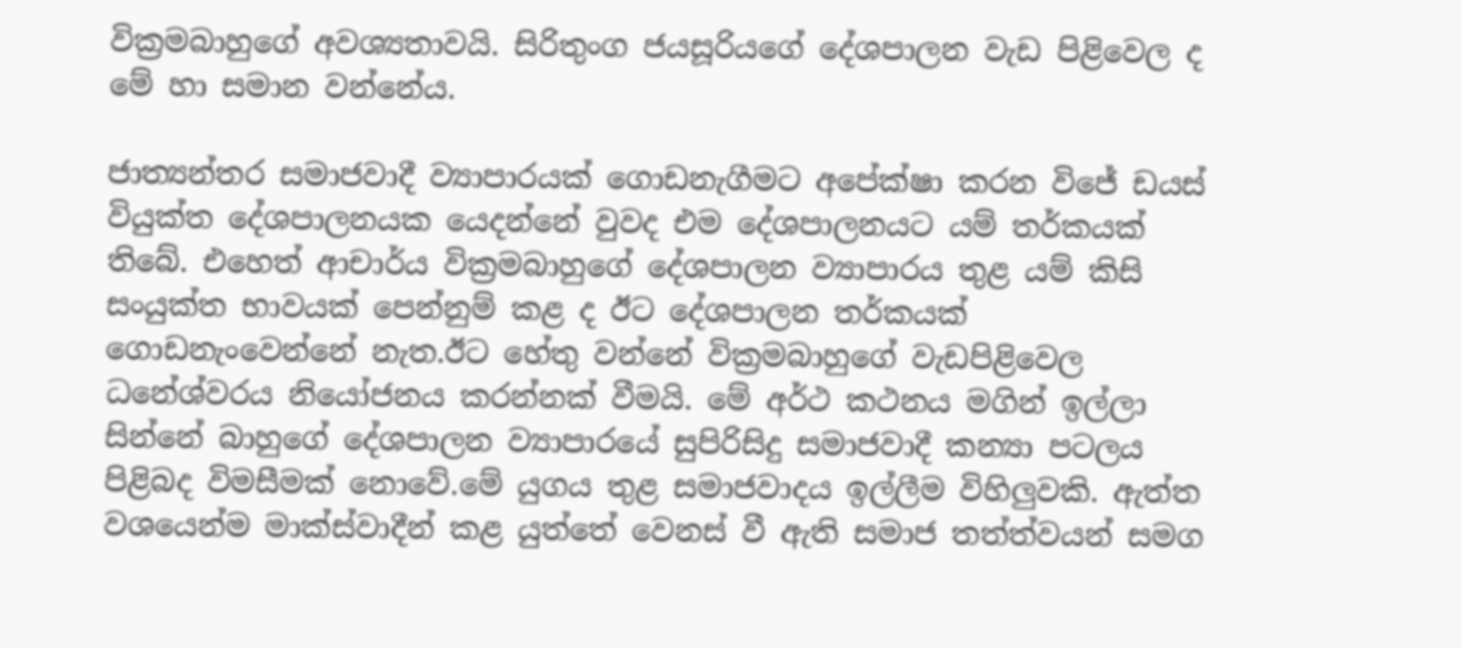වික්‍රමබාහුගේ අවශ්‍යතාවයි. සිරිතුංග ජයසූරියගේ දේශපාලන වැඩ පිළිවෙල ද මේ හා සමාන වන්නේය.

ජාත්‍යන්තර සමාජවාදී ව්‍යාපාරයක් ගොඩනැගීමට අපේක්ෂා කරන විජේ ඩයස් වියුක්ත දේශපාලනයක යෙදන්නේ වුවද එම දේශපාලනයට යම් තර්කයක් තිබේ. එහෙත් ආචාර්ය වික්‍රමබාහුගේ දේශපාලන ව්‍යාපාරය තුළ යම් කිසි සංයුක්ත භාවයක් පෙන්නුම් කළ ද ඊට දේශපාලන තර්කයක් ගොඩනැංවෙන්නේ නැත.ඊට හේතු වන්නේ වික්‍රමබාහුගේ වැඩපිළිවෙල ධනේශ්වරය නියෝජනය කරන්නක් වීමයි. මේ අර්ථ කථනය මගින් ඉල්ලා සින්නේ බාහුගේ දේශපාලන ව්‍යාපාරයේ සුපිරිසිදු සමාජවාදී කන්‍යා පටලය පිළිබද විමසීමක් නොවේ.මේ යුගය තුළ සමාජවාදය ඉල්ලීම විහිලුවකි. ඇත්ත වශයෙන්ම මාක්ස්වාදීන් කළ යුත්තේ වෙනස් වී ඇති සමාජ තත්ත්වයන් සමග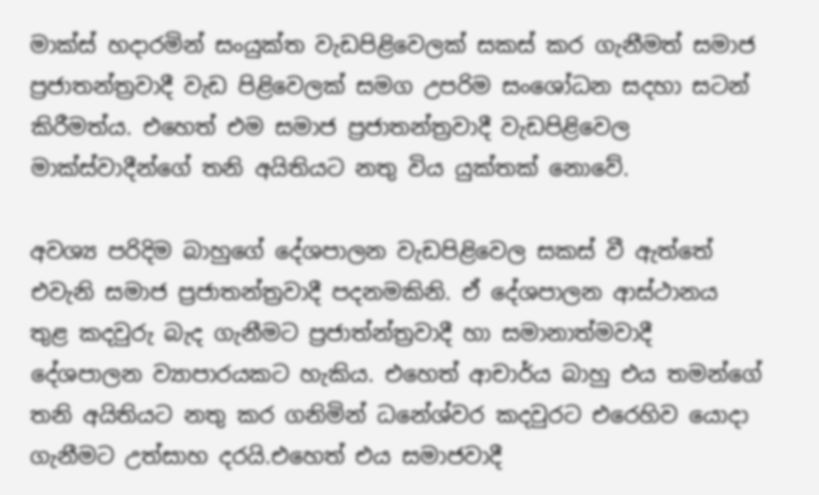මාක්ස් හදාරමින් සංයුක්ත වැඩපිළිවෙලක් සකස් කර ගැනීමත් සමාජ ප්‍රජාතන්ත්‍රවාදී වැඩ පිළිවෙලක් සමග උපරිම සංශෝධන සදහා සටන් කිරීමත්ය. එහෙත් එම සමාජ ප්‍රජාතන්ත්‍රවාදී වැඩපිළිවෙල මාක්ස්වාදීන්ගේ තනි අයිතියට නතු විය යුක්තක් නොවේ.

අවශ්‍ය පරිදිම බාහුගේ දේශපාලන වැඩපිළිවෙල සකස් වී ඇත්තේ එවැනි සමාජ ප්‍රජාතන්ත්‍රවාදී පදනමකිනි. ඒ දේශපාලන ආස්ථානය තුළ කදවුරු බැද ගැනීමට ප්‍රජාත්න්ත්‍රවාදී හා සමානාත්මවාදී දේශපාලන ව්‍යාපාරයකට හැකිය. එහෙත් ආචාර්ය බාහු එය තමන්ගේ තනි අයිතියට නතු කර ගනිමින් ධනේශ්වර කදවුරට එරෙහිව යොදා ගැනීමට උත්සාහ දරයි.එහෙත් එය සමාජවාදී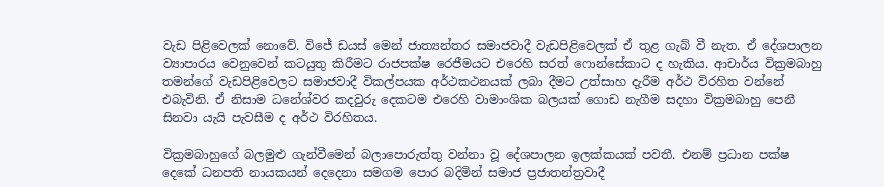වැඩ පිළිවෙලක් නොවේ. විජේ ඩයස් මෙන් ජාත්‍යන්තර සමාජවාදී වැඩපිළිවෙලක් ඒ තුළ ගැබ් වී නැත. ඒ දේශපාලන ව්‍යාපාරය වෙනුවෙන් කටයුතු කිරීමට රාජපක්ෂ රෙජීමයට එරෙහි සරත් ෆොන්සේකාට ද හැකිය. ආචාර්ය වික්‍රමබාහු තමන්ගේ වැඩපිළිවෙලට සමාජවාදී විකල්පයක අර්ථකථනයක් ලබා දීමට උත්සාහ දැරීම අර්ථ විරහිත වන්නේ එබැවිනි. ඒ නිසාම ධනේශ්වර කදවුරු දෙකටම එරෙහි වාමාංශික බලයක් ගොඩ නැගීම සදහා වික්‍රමබාහු පෙනී සිනවා යැයි පැවසීම ද අර්ථ විරහිතය.

වික්‍රමබාහුගේ බලමුළු ගැන්වීමෙන් බලාපොරුත්තු වන්නා වූ දේශපාලන ඉලක්කයක් පවතී. එනම් ප්‍රධාන පක්ෂ දෙකේ ධනපති නායකයන් දෙදෙනා සමගම පොර බදිමින් සමාජ ප්‍රජාතන්ත්‍රවාදී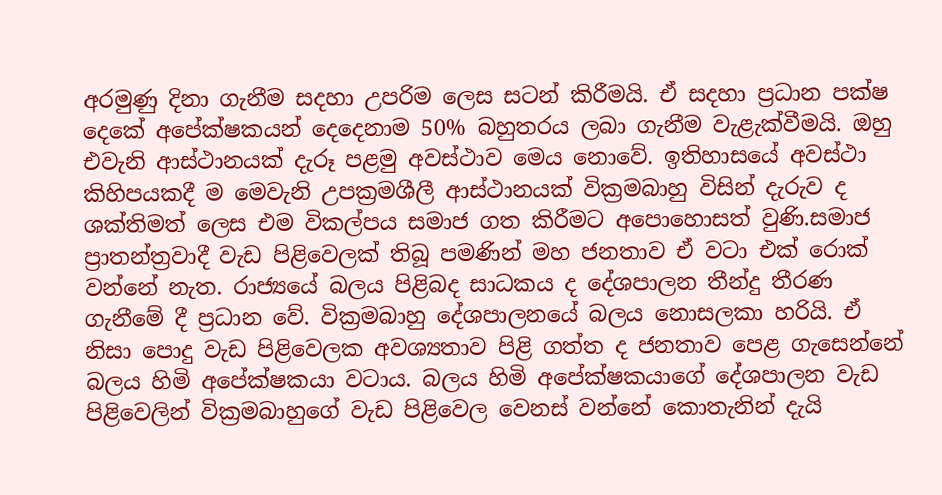අරමුණු දිනා ගැනීම සදහා උපරිම ලෙස සටන් කිරීමයි. ඒ සදහා ප්‍රධාන පක්ෂ දෙකේ අපේක්ෂකයන් දෙදෙනාම 50% බහුතරය ලබා ගැනීම වැළැක්වීමයි. ඔහු එවැනි ආස්ථානයක් දැරූ පළමු අවස්ථාව මෙය නොවේ. ඉතිහාසයේ අවස්ථා කිහිපයකදී ම මෙවැනි උපක්‍රමශීලී ආස්ථානයක් වික්‍රමබාහු විසින් දැරුව ද ශක්තිමත් ලෙස එම විකල්පය සමාජ ගත කිරීමට අපොහොසත් වුණි.සමාජ ප්‍රාතන්ත්‍රවාදී වැඩ පිළිවෙලක් තිබූ පමණින් මහ ජනතාව ඒ වටා එක් රොක් වන්නේ නැත. රාජ්‍යයේ බලය පිළිබද සාධකය ද දේශපාලන තීන්දු තීරණ ගැනීමේ දී ප්‍රධාන වේ. වික්‍රමබාහු දේශපාලනයේ බලය නොසලකා හරියි. ඒ නිසා පොදු වැඩ පිළිවෙලක අවශ්‍යතාව පිළි ගත්ත ද ජනතාව පෙළ ගැසෙන්නේ බලය හිමි අපේක්ෂකයා වටාය. බලය හිමි අපේක්ෂකයාගේ දේශපාලන වැඩ පිළිවෙලින් වික්‍රමබාහුගේ වැඩ පිළිවෙල වෙනස් වන්නේ කොතැනින් දැයි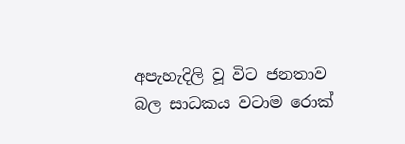අපැහැදිලි වූ විට ජනතාව බල සාධකය වටාම රොක්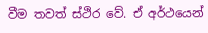වීම තවත් ස්ථිර වේ. ඒ අර්ථයෙන්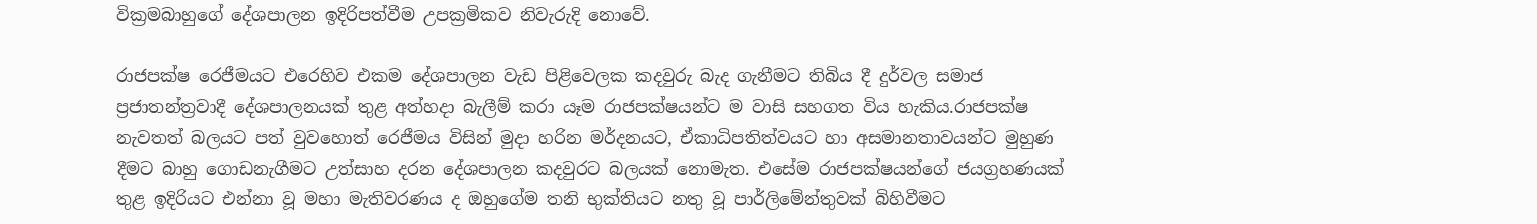වික්‍රමබාහුගේ දේශපාලන ඉදිරිපත්වීම උපක්‍රමිකව නිවැරුදි නොවේ.

රාජපක්ෂ රෙජීමයට එරෙහිව එකම දේශපාලන වැඩ පිළිවෙලක කදවුරු බැද ගැනීමට තිබිය දී දුර්වල සමාජ ප්‍රජාතන්ත්‍රවාදී දේශපාලනයක් තුළ අත්හදා බැලීම් කරා යෑම රාජපක්ෂයන්ට ම වාසි සහගත විය හැකිය.රාජපක්ෂ නැවතත් බලයට පත් වුවහොත් රෙජීමය විසින් මුදා හරින මර්දනයට, ඒකාධිපතිත්වයට හා අසමානතාවයන්ට මුහුණ දීමට බාහු ගොඩනැගීමට උත්සාහ දරන දේශපාලන කදවුරට බලයක් නොමැත. එසේම රාජපක්ෂයන්ගේ ජයග්‍රහණයක් තුළ ඉදිරියට එන්නා වූ මහා මැතිවරණය ද ඔහුගේම තනි භුක්තියට නතු වූ පාර්ලිමේන්තුවක් බිහිවීමට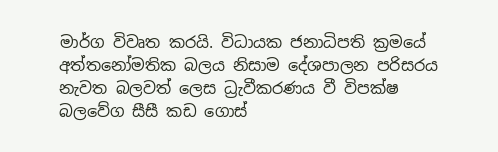මාර්ග විවෘත කරයි. විධායක ජනාධිපති ක්‍රමයේ අත්තනෝමතික බලය නිසාම දේශපාලන පරිසරය නැවත බලවත් ලෙස ධ්‍රැවීකරණය වී විපක්ෂ බලවේග සීසී කඩ ගොස්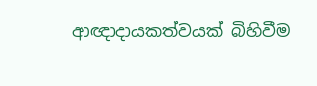ආඥාදායකත්වයක් බිහිවීම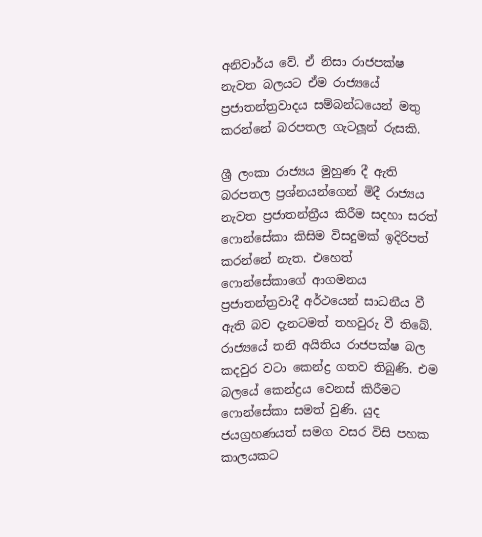අනිවාර්ය වේ. ඒ නිසා රාජපක්ෂ නැවත බලයට ඒම රාජ්‍යයේ ප්‍රජාතන්ත්‍රවාදය සම්බන්ධයෙන් මතු කරන්නේ බරපතල ගැටලූන් රුසකි.

ශ්‍රී ලංකා රාජ්‍යය මුහුණ දී ඇති බරපතල ප්‍රශ්නයන්ගෙන් මිදී රාජ්‍යය නැවත ප්‍රජාතන්ත්‍රීය කිරීම සදහා සරත් ෆොන්සේකා කිසිම විසදුමක් ඉදිරිපත් කරන්නේ නැත. එහෙත් ෆොන්සේකාගේ ආගමනය ප්‍රජාතන්ත්‍රවාදී අර්ථයෙන් සාධනීය වී ඇති බව දැනටමත් තහවුරු වී තිබේ. රාජ්‍යයේ තනි අයිතිය රාජපක්ෂ බල කදවුර වටා කෙන්ද්‍ර ගතව තිබුණි. එම බලයේ කෙන්ද්‍රය වෙනස් කිරීමට ෆොන්සේකා සමත් වුණි. යුද ජයග්‍රහණයත් සමග වසර විසි පහක කාලයකට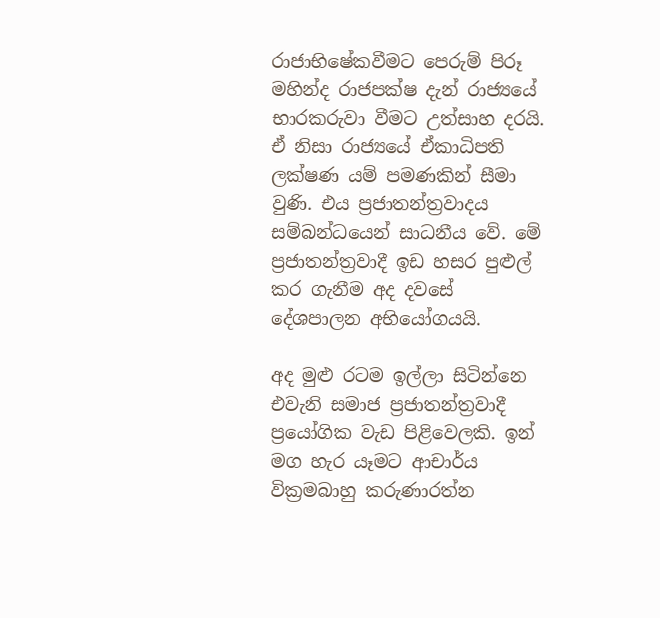රාජාභිෂේකවීමට පෙරුම් පිරූ මහින්ද රාජපක්ෂ දැන් රාජ්‍යයේ භාරකරුවා වීමට උත්සාහ දරයි. ඒ නිසා රාජ්‍යයේ ඒකාධිපති ලක්ෂණ යම් පමණකින් සීමා වුණි. එය ප්‍රජාතන්ත්‍රවාදය සම්බන්ධයෙන් සාධනීය වේ. මේ ප්‍රජාතන්ත්‍රවාදී ඉඩ හසර පුළුල් කර ගැනීම අද දවසේ දේශපාලන අභියෝගයයි.

අද මුළු රටම ඉල්ලා සිටින්නෙ එවැනි සමාජ ප්‍රජාතන්ත්‍රවාදී ප්‍රයෝගික වැඩ පිළිවෙලකි. ඉන් මග හැර යෑමට ආචාර්ය වික්‍රමබාහු කරුණාරත්න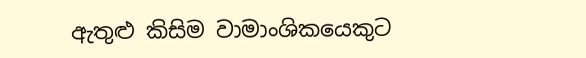ඇතුළු කිසිම වාමාංශිකයෙකුට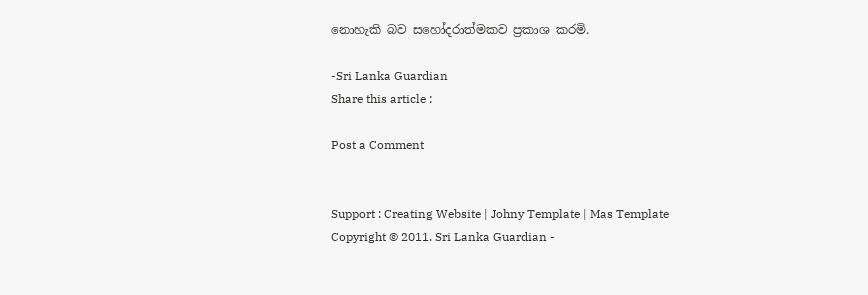නොහැකි බව සහෝදරාත්මකව ප්‍රකාශ කරමි.

-Sri Lanka Guardian
Share this article :

Post a Comment


Support : Creating Website | Johny Template | Mas Template
Copyright © 2011. Sri Lanka Guardian -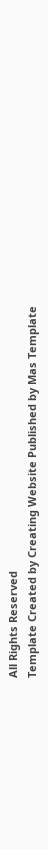All Rights Reserved
Template Created by Creating Website Published by Mas Template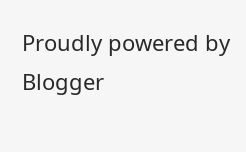Proudly powered by Blogger